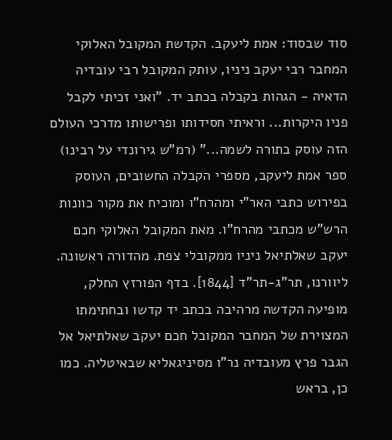סוד שבסוד: אמת ליעקב. הקדשת המקובל האלוקי המחבר רבי יעקב ניניו, עותק המקובל רבי עובדיה הדאיה - הגהות בקבלה בכתב יד. ”ואני זכיתי לקבל פניו היקרות... וראיתי חסידותו ופרישותו מדרכי העולם הזה עוסק בתורה לשמה...” (רמ”ש גירונדי על רבינו) ספר אמת ליעקב, מספרי הקבלה החשובים, העוסק בפירוש כתבי האר”י ומהרח”ו ומוכיח את מקור כוונות הרש”ש מכתבי מהרח”ו. מאת המקובל האלוקי חכם יעקב שאלתיאל ניניו ממקובלי צפת. מהדורה ראשונה. ליוורנו, תר”ג-תר”ד [1844]. בדף הפורזץ החלק, מופיעה הקדשה מרהיבה בכתב יד קדשו ובחתימתו המצוירת של המחבר המקובל חכם יעקב שאלתיאל אל הגבר פרץ מעובדיה נר”ו מסיניגאליא שבאיטליה. כמו כן, בראש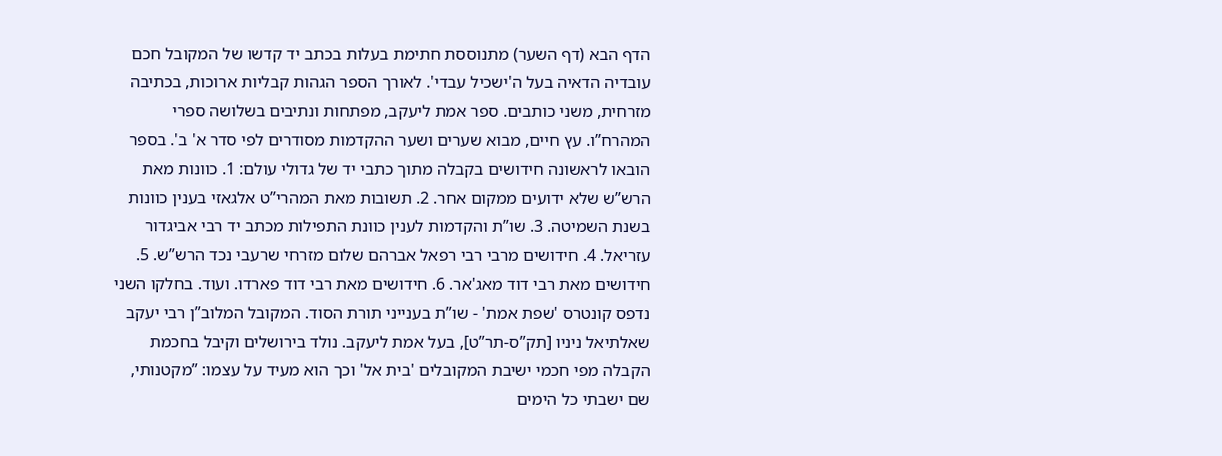הדף הבא (דף השער) מתנוססת חתימת בעלות בכתב יד קדשו של המקובל חכם עובדיה הדאיה בעל ה'ישכיל עבדי'. לאורך הספר הגהות קבליות ארוכות, בכתיבה מזרחית, משני כותבים. ספר אמת ליעקב, מפתחות ונתיבים בשלושה ספרי המהרח”ו. עץ חיים, מבוא שערים ושער ההקדמות מסודרים לפי סדר א' ב'. בספר הובאו לראשונה חידושים בקבלה מתוך כתבי יד של גדולי עולם: 1. כוונות מאת הרש”ש שלא ידועים ממקום אחר. 2. תשובות מאת המהרי”ט אלגאזי בענין כוונות בשנת השמיטה. 3. שו”ת והקדמות לענין כוונת התפילות מכתב יד רבי אביגדור עזריאל. 4. חידושים מרבי רבי רפאל אברהם שלום מזרחי שרעבי נכד הרש”ש. 5. חידושים מאת רבי דוד מאג'אר. 6. חידושים מאת רבי דוד פארדו. ועוד. בחלקו השני נדפס קונטרס 'שפת אמת' - שו”ת בענייני תורת הסוד. המקובל המלוב”ן רבי יעקב שאלתיאל ניניו [תק”ס-תר”ט], בעל אמת ליעקב. נולד בירושלים וקיבל בחכמת הקבלה מפי חכמי ישיבת המקובלים 'בית אל' וכך הוא מעיד על עצמו: ”מקטנותי, שם ישבתי כל הימים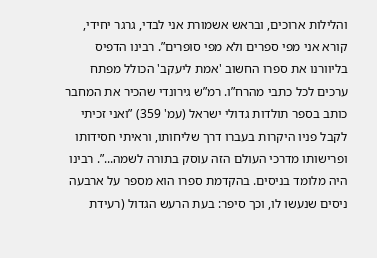והלילות ארוכים, ובראש אשמורת אני לבדי, גרגר יחידי, קורא אני מפי ספרים ולא מפי סופרים”. רבינו הדפיס בליוורנו את ספרו החשוב 'אמת ליעקב' הכולל מפתח ערכים לכל כתבי מהרח”ו. רמ”ש גירונדי שהכיר את המחבר כותב בספר תולדות גדולי ישראל (עמ' 359) ”ואני זכיתי לקבל פניו היקרות בעברו דרך שליחותו, וראיתי חסידותו ופרישותו מדרכי העולם הזה עוסק בתורה לשמה...”. רבינו היה מלומד בניסים. בהקדמת ספרו הוא מספר על ארבעה ניסים שנעשו לו, וכך סיפר: בעת הרעש הגדול (רעידת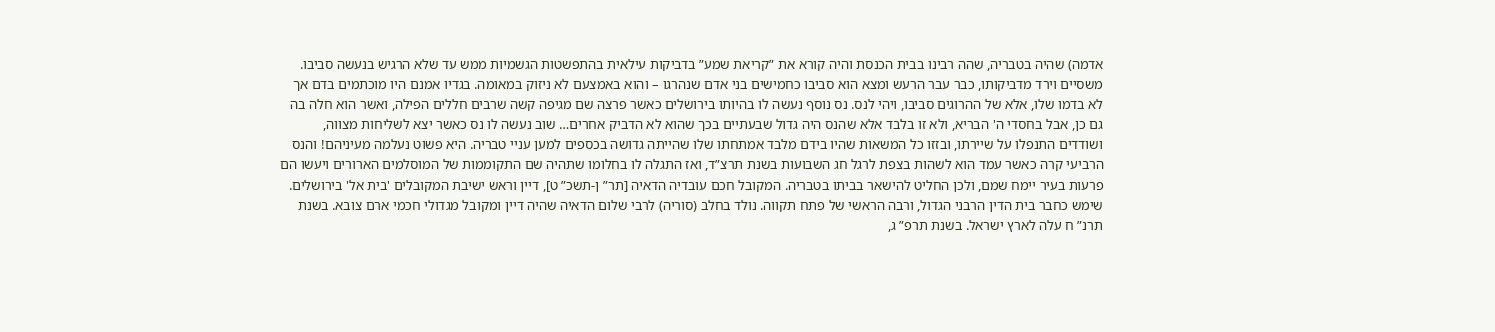אדמה) שהיה בטבריה, שהה רבינו בבית הכנסת והיה קורא את ”קריאת שמע” בדביקות עילאית בהתפשטות הגשמיות ממש עד שלא הרגיש בנעשה סביבו. משסיים וירד מדביקותו, כבר עבר הרעש ומצא הוא סביבו כחמישים בני אדם שנהרגו – והוא באמצעם לא ניזוק במאומה. בגדיו אמנם היו מוכתמים בדם אך לא בדמו שלו, אלא של ההרוגים סביבו, ויהי לנס. נס נוסף נעשה לו בהיותו בירושלים כאשר פרצה שם מגיפה קשה שרבים חללים הפילה, ואשר הוא חלה בה גם כן, אבל בחסדי ה' הבריא, ולא זו בלבד אלא שהנס היה גדול שבעתיים בכך שהוא לא הדביק אחרים… שוב נעשה לו נס כאשר יצא לשליחות מצווה, ושודדים התנפלו על שיירתו, ובזזו כל המשאות שהיו בידם מלבד אמתחתו שלו שהייתה גדושה בכספים למען עניי טבריה. היא פשוט נעלמה מעיניהם! והנס הרביעי קרה כאשר עמד הוא לשהות בצפת לרגל חג השבועות בשנת תרצ”ד, ואז התגלה לו בחלומו שתהיה שם התקוממות של המוסלמים הארורים ויעשו הם פרעות בעיר יימח שמם, ולכן החליט להישאר בביתו בטבריה. המקובל חכם עובדיה הדאיה [תר” ן-תשכ” ט], דיין וראש ישיבת המקובלים 'בית אל' בירושלים. שימש כחבר בית הדין הרבני הגדול, ורבה הראשי של פתח תקווה. נולד בחלב (סוריה) לרבי שלום הדאיה שהיה דיין ומקובל מגדולי חכמי ארם צובא. בשנת תרנ” ח עלה לארץ ישראל. בשנת תרפ” ג,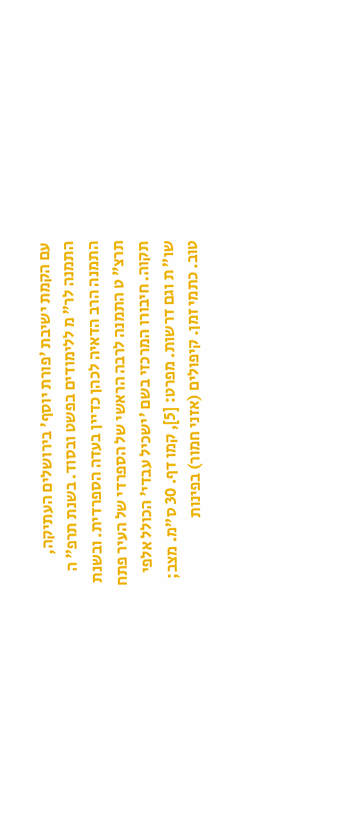עם הקמת ישיבת 'פורת יוסף' בירושלים העתיקה, התמנה לר” מ ללימודים בפשט ובסוד. בשנת תרפ” ה התמנה הרב הדאיה לכהן כדיין בעדה הספרדית. ובשנת תרצ” ט התמנה לרבה הראשי של הספרדי של העיר פתח תקוה. חיבורו המרכזי בשם 'ישכיל עבדי' הכולל אלפי שו” ת וגם דרשות. מפרט: [5], קמו דף. 30 ס”מ. מצב; טוב. כתמי זמן. קיפולים (אזני חמור) בפינות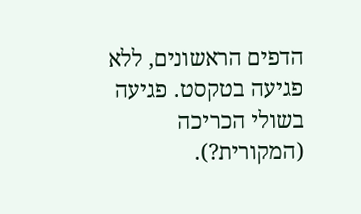הדפים הראשונים, ללא פגיעה בטקסט. פגיעה בשולי הכריכה (המקורית?).